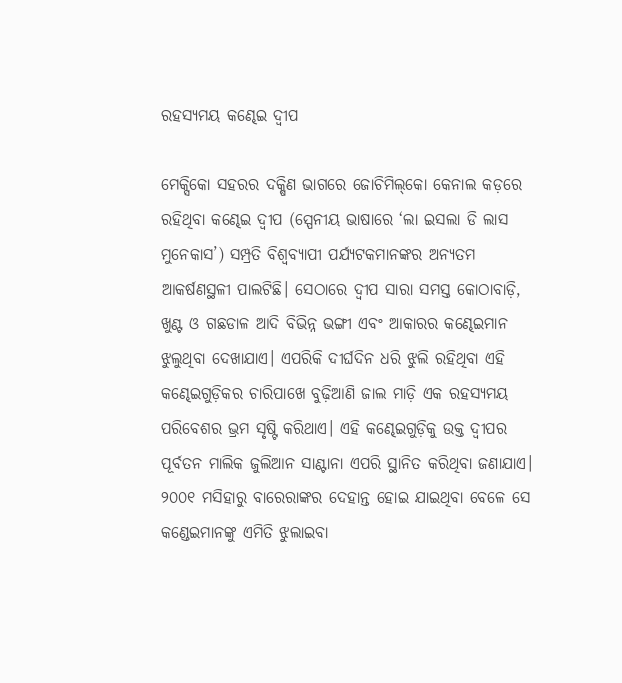ରହସ୍ୟମୟ କଣ୍ଢେଇ ଦ୍ବୀପ

ମେକ୍ସିକୋ ସହରର ଦକ୍ଷିଣ ଭାଗରେ ଜୋଚିମିଲ୍‌କୋ କେନାଲ କଡ଼ରେ ରହିଥିବା କଣ୍ଢେଇ ଦ୍ବୀପ (ସ୍ପେନୀୟ ଭାଷାରେ ‘ଲା ଇସଲା ଡି ଲାସ ମୁନେକାସ’) ସମ୍ପ୍ରତି ବିଶ୍ବବ୍ୟାପୀ ପର୍ଯ୍ୟଟକମାନଙ୍କର ଅନ୍ୟତମ ଆକର୍ଷଣସ୍ଥଳୀ ପାଲଟିଛି। ସେଠାରେ ଦ୍ବୀପ ସାରା ସମସ୍ତ କୋଠାବାଡ଼ି, ଖୁଣ୍ଟ ଓ ଗଛଡାଳ ଆଦି ବିଭିନ୍ନ ଭଙ୍ଗୀ ଏବଂ ଆକାରର କଣ୍ଢେଇମାନ ଝୁଲୁଥିବା ଦେଖାଯାଏ। ଏପରିକି ଦୀର୍ଘଦିନ ଧରି ଝୁଲି ରହିଥିବା ଏହି କଣ୍ଢେଇଗୁଡ଼ିକର ଚାରିପାଖେ ବୁଢ଼ିଆଣି ଜାଲ ମାଡ଼ି ଏକ ରହସ୍ୟମୟ ପରିବେଶର ଭ୍ରମ ସୃଷ୍ଟି କରିଥାଏ। ଏହି କଣ୍ଢେଇଗୁଡ଼ିକୁ ଉକ୍ତ ଦ୍ବୀପର ପୂର୍ବତନ ମାଲିକ ଜୁଲିଆନ ସାଣ୍ଟାନା ଏପରି ସ୍ଥାନିତ କରିଥିବା ଜଣାଯାଏ। ୨୦୦୧ ମସିହାରୁ ବାରେରାଙ୍କର ଦେହାନ୍ତ ହୋଇ ଯାଇଥିବା ବେଳେ ସେ କଣ୍ଡେଇମାନଙ୍କୁ ଏମିତି ଝୁଲାଇବା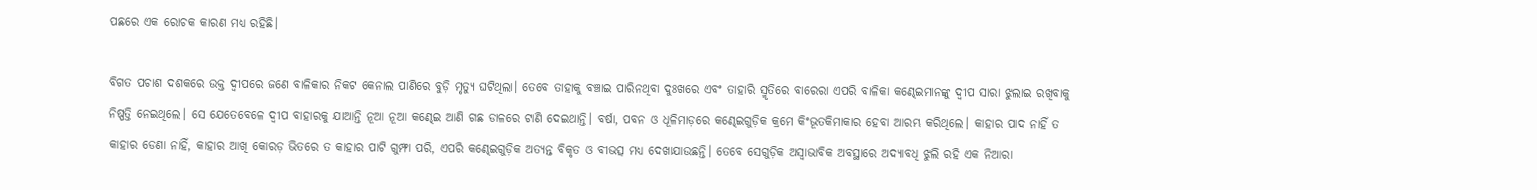ପଛରେ ଏକ ରୋଚକ କାରଣ ମଧ୍ୟ ରହିଛି।

ବିଗତ ପଚାଶ ଦଶକରେ ଉକ୍ତ ଦ୍ବୀପରେ ଜଣେ ବାଳିକାର ନିକଟ କେନାଲ ପାଣିରେ ବୁଡ଼ି ମୃତ୍ୟୁ ଘଟିଥିଲା। ତେବେ ତାହାକୁ ବଞ୍ଚାଇ ପାରିନଥିବା ଦୁଃଖରେ ଏବଂ ତାହାରି ସ୍ମୃତିରେ ବାରେରା ଏପରି ବାଳିକା କଣ୍ଢେଇମାନଙ୍କୁ ଦ୍ବୀପ ସାରା ଝୁଲାଇ ରଖିବାକୁ ନିଷ୍ପତ୍ତି ନେଇଥିଲେ। ସେ ଯେତେବେଳେ ଦ୍ବୀପ ବାହାରକୁ ଯାଆନ୍ତି ନୂଆ ନୂଆ କଣ୍ଢେଇ ଆଣି ଗଛ ଡାଳରେ ଟାଣି ଦେଇଥାନ୍ତି। ବର୍ଷା, ପବନ ଓ ଧୂଳିମାଡ଼ରେ କଣ୍ଢେଇଗୁଡ଼ିକ କ୍ରମେ କିଂଭୂତକିମାକାର ହେବା ଆରମ୍ଭ କରିଥିଲେ। କାହାର ପାଦ ନାହିଁ ତ କାହାର ଡେଣା ନାହିଁ, କାହାର ଆଖି କୋରଡ଼ ଭିତରେ ତ କାହାର ପାଟି ଗୁମ୍ଫା ପରି, ଏପରି କଣ୍ଢେଇଗୁଡ଼ିକ ଅତ୍ୟନ୍ତ ବିକୃତ ଓ ବୀଭତ୍ସ ମଧ୍ୟ ଦେଖାଯାଉଛନ୍ତି। ତେବେ ସେଗୁଡ଼ିକ ଅସ୍ବାଭାବିକ ଅବସ୍ଥାରେ ଅଦ୍ୟାବଧି ଝୁଲି ରହି ଏକ ନିଆରା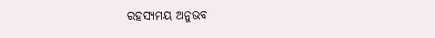ରହସ୍ୟମୟ ଅନୁଭବ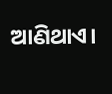ଆଣିଥାଏ।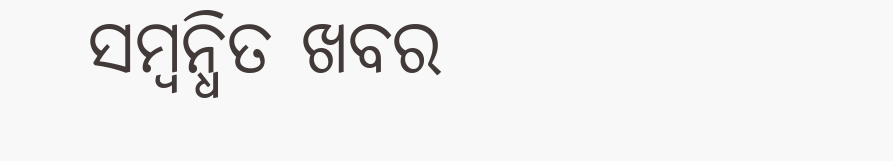ସମ୍ବନ୍ଧିତ ଖବର